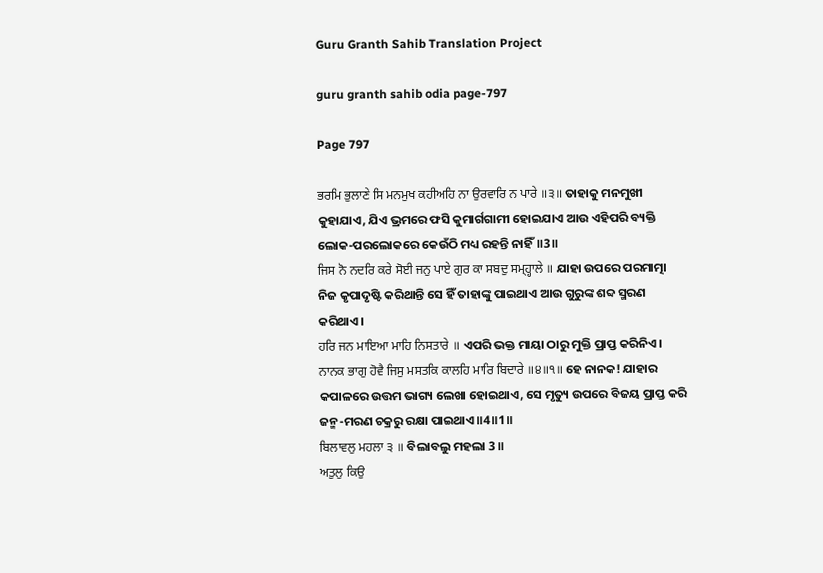Guru Granth Sahib Translation Project

guru granth sahib odia page-797

Page 797

ਭਰਮਿ ਭੁਲਾਣੇ ਸਿ ਮਨਮੁਖ ਕਹੀਅਹਿ ਨਾ ਉਰਵਾਰਿ ਨ ਪਾਰੇ ॥੩॥ ତାହାକୁ ମନମୁଖୀ କୁହାଯାଏ, ଯିଏ ଭ୍ରମରେ ଫସି କୁମାର୍ଗଗାମୀ ହୋଇଯାଏ ଆଉ ଏହିପରି ବ୍ୟକ୍ତି ଲୋକ-ପରଲୋକରେ କେଉଁଠି ମଧ୍ୟ ରହନ୍ତି ନାହିଁ॥3॥
ਜਿਸ ਨੋ ਨਦਰਿ ਕਰੇ ਸੋਈ ਜਨੁ ਪਾਏ ਗੁਰ ਕਾ ਸਬਦੁ ਸਮ੍ਹ੍ਹਾਲੇ ॥ ଯାହା ଉପରେ ପରମାତ୍ମା ନିଜ କୃପାଦୃଷ୍ଟି କରିଥାନ୍ତି ସେ ହିଁ ତାହାଙ୍କୁ ପାଇଥାଏ ଆଉ ଗୁରୁଙ୍କ ଶବ୍ଦ ସ୍ମରଣ କରିଥାଏ।
ਹਰਿ ਜਨ ਮਾਇਆ ਮਾਹਿ ਨਿਸਤਾਰੇ ॥ ଏପରି ଭକ୍ତ ମାୟା ଠାରୁ ମୁକ୍ତି ପ୍ରାପ୍ତ କରିନିଏ।
ਨਾਨਕ ਭਾਗੁ ਹੋਵੈ ਜਿਸੁ ਮਸਤਕਿ ਕਾਲਹਿ ਮਾਰਿ ਬਿਦਾਰੇ ॥੪॥੧॥ ହେ ନାନକ! ଯାହାର କପାଳରେ ଉତ୍ତମ ଭାଗ୍ୟ ଲେଖା ହୋଇଥାଏ, ସେ ମୃତ୍ୟୁ ଉପରେ ବିଜୟ ପ୍ରାପ୍ତ କରି ଜନ୍ମ-ମରଣ ଚକ୍ରରୁ ରକ୍ଷା ପାଇଥାଏ॥4॥1॥
ਬਿਲਾਵਲੁ ਮਹਲਾ ੩ ॥ ବିଲାବଲୁ ମହଲା 3 ॥
ਅਤੁਲੁ ਕਿਉ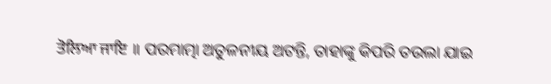ਤੋਲਿਆ ਜਾਇ ॥ ପରମାତ୍ମା ଅତୁଳନୀୟ ଅଟନ୍ତି, ତାହାଙ୍କୁ କିପରି ତଉଲା ଯାଇ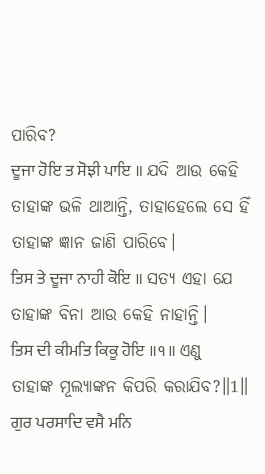ପାରିବ?
ਦੂਜਾ ਹੋਇ ਤ ਸੋਝੀ ਪਾਇ ॥ ଯଦି ଆଉ କେହି ତାହାଙ୍କ ଭଳି ଥାଆନ୍ତି, ତାହାହେଲେ ସେ ହିଁ ତାହାଙ୍କ ଜ୍ଞାନ ଜାଣି ପାରିବେ।
ਤਿਸ ਤੇ ਦੂਜਾ ਨਾਹੀ ਕੋਇ ॥ ସତ୍ୟ ଏହା ଯେ ତାହାଙ୍କ ବିନା ଆଉ କେହି ନାହାନ୍ତି।
ਤਿਸ ਦੀ ਕੀਮਤਿ ਕਿਕੂ ਹੋਇ ॥੧॥ ଏଣୁ ତାହାଙ୍କ ମୂଲ୍ୟାଙ୍କନ କିପରି କରାଯିବ?॥1॥
ਗੁਰ ਪਰਸਾਦਿ ਵਸੈ ਮਨਿ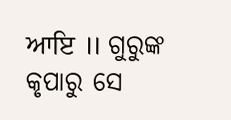ਆਇ ॥ ଗୁରୁଙ୍କ କୃପାରୁ ସେ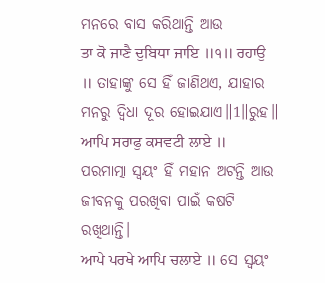ମନରେ ବାସ କରିଥାନ୍ତି ଆଉ
ਤਾ ਕੋ ਜਾਣੈ ਦੁਬਿਧਾ ਜਾਇ ॥੧॥ ਰਹਾਉ ॥ ତାହାଙ୍କୁ ସେ ହିଁ ଜାଣିଥଏ, ଯାହାର ମନରୁ ଦ୍ଵିଧା ଦୂର ହୋଇଯାଏ॥1॥ରୁହ॥
ਆਪਿ ਸਰਾਫੁ ਕਸਵਟੀ ਲਾਏ ॥ ପରମାତ୍ମା ସ୍ଵୟଂ ହିଁ ମହାନ ଅଟନ୍ତି ଆଉ ଜୀବନକୁ ପରଖିବା ପାଇଁ କଷଟି ରଖିଥାନ୍ତି।
ਆਪੇ ਪਰਖੇ ਆਪਿ ਚਲਾਏ ॥ ସେ ସ୍ଵୟଂ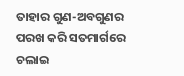ତାହାର ଗୁଣ-ଅବଗୁଣର ପରଖ କରି ସତମାର୍ଗରେ ଚଲାଇ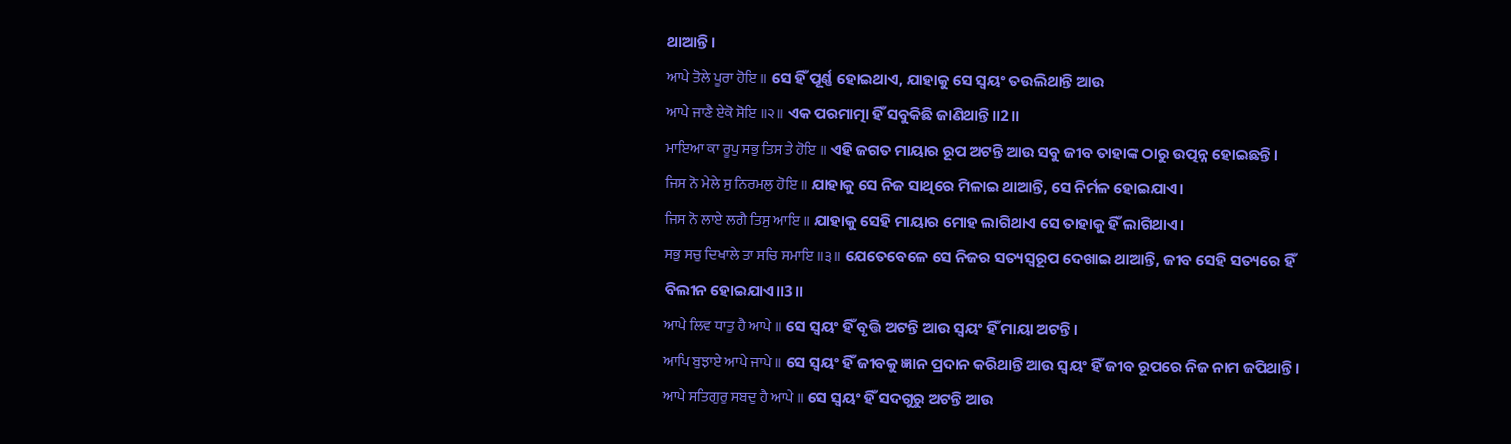ଥାଆନ୍ତି।
ਆਪੇ ਤੋਲੇ ਪੂਰਾ ਹੋਇ ॥ ସେ ହିଁ ପୂର୍ଣ୍ଣ ହୋଇଥାଏ, ଯାହାକୁ ସେ ସ୍ଵୟଂ ତଉଲିଥାନ୍ତି ଆଉ
ਆਪੇ ਜਾਣੈ ਏਕੋ ਸੋਇ ॥੨॥ ଏକ ପରମାତ୍ମା ହିଁ ସବୁକିଛି ଜାଣିଥାନ୍ତି॥2॥
ਮਾਇਆ ਕਾ ਰੂਪੁ ਸਭੁ ਤਿਸ ਤੇ ਹੋਇ ॥ ଏହି ଜଗତ ମାୟାର ରୂପ ଅଟନ୍ତି ଆଉ ସବୁ ଜୀବ ତାହାଙ୍କ ଠାରୁ ଉତ୍ପନ୍ନ ହୋଇଛନ୍ତି।
ਜਿਸ ਨੋ ਮੇਲੇ ਸੁ ਨਿਰਮਲੁ ਹੋਇ ॥ ଯାହାକୁ ସେ ନିଜ ସାଥିରେ ମିଳାଇ ଥାଆନ୍ତି, ସେ ନିର୍ମଳ ହୋଇଯାଏ।
ਜਿਸ ਨੋ ਲਾਏ ਲਗੈ ਤਿਸੁ ਆਇ ॥ ଯାହାକୁ ସେହି ମାୟାର ମୋହ ଲାଗିଥାଏ ସେ ତାହାକୁ ହିଁ ଲାଗିଥାଏ।
ਸਭੁ ਸਚੁ ਦਿਖਾਲੇ ਤਾ ਸਚਿ ਸਮਾਇ ॥੩॥ ଯେତେବେଳେ ସେ ନିଜର ସତ୍ୟସ୍ଵରୂପ ଦେଖାଇ ଥାଆନ୍ତି, ଜୀବ ସେହି ସତ୍ୟରେ ହିଁ ବିଲୀନ ହୋଇଯାଏ॥3॥
ਆਪੇ ਲਿਵ ਧਾਤੁ ਹੈ ਆਪੇ ॥ ସେ ସ୍ଵୟଂ ହିଁ ବୃତ୍ତି ଅଟନ୍ତି ଆଉ ସ୍ଵୟଂ ହିଁ ମାୟା ଅଟନ୍ତି।
ਆਪਿ ਬੁਝਾਏ ਆਪੇ ਜਾਪੇ ॥ ସେ ସ୍ଵୟଂ ହିଁ ଜୀବକୁ ଜ୍ଞାନ ପ୍ରଦାନ କରିଥାନ୍ତି ଆଉ ସ୍ଵୟଂ ହିଁ ଜୀବ ରୂପରେ ନିଜ ନାମ ଜପିଥାନ୍ତି।
ਆਪੇ ਸਤਿਗੁਰੁ ਸਬਦੁ ਹੈ ਆਪੇ ॥ ସେ ସ୍ଵୟଂ ହିଁ ସଦଗୁରୁ ଅଟନ୍ତି ଆଉ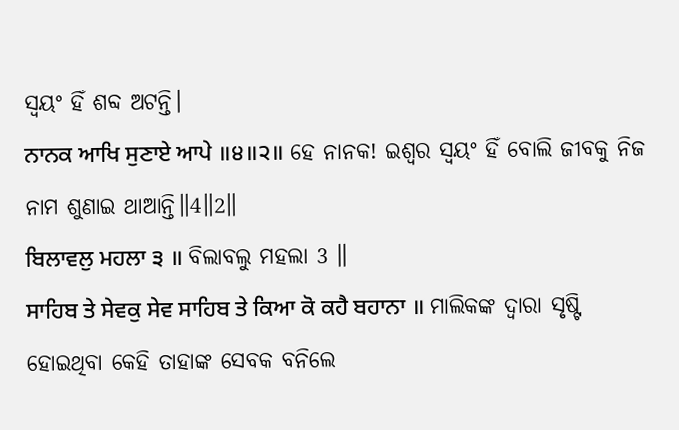ସ୍ଵୟଂ ହିଁ ଶବ୍ଦ ଅଟନ୍ତି।
ਨਾਨਕ ਆਖਿ ਸੁਣਾਏ ਆਪੇ ॥੪॥੨॥ ହେ ନାନକ! ଇଶ୍ଵର ସ୍ଵୟଂ ହିଁ ବୋଲି ଜୀବକୁ ନିଜ ନାମ ଶୁଣାଇ ଥାଆନ୍ତି॥4॥2॥
ਬਿਲਾਵਲੁ ਮਹਲਾ ੩ ॥ ବିଲାବଲୁ ମହଲା 3 ॥
ਸਾਹਿਬ ਤੇ ਸੇਵਕੁ ਸੇਵ ਸਾਹਿਬ ਤੇ ਕਿਆ ਕੋ ਕਹੈ ਬਹਾਨਾ ॥ ମାଲିକଙ୍କ ଦ୍ଵାରା ସୃଷ୍ଟି ହୋଇଥିବା କେହି ତାହାଙ୍କ ସେବକ ବନିଲେ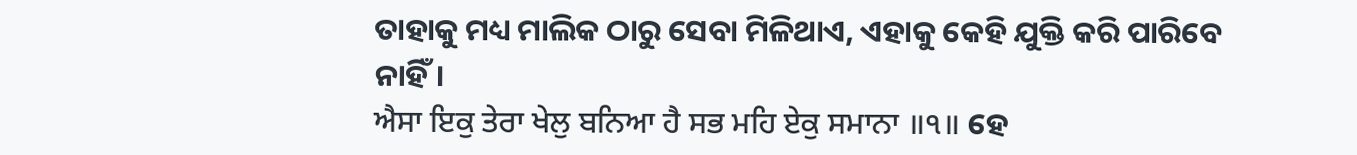ତାହାକୁ ମଧ୍ୟ ମାଲିକ ଠାରୁ ସେବା ମିଳିଥାଏ, ଏହାକୁ କେହି ଯୁକ୍ତି କରି ପାରିବେ ନାହିଁ।
ਐਸਾ ਇਕੁ ਤੇਰਾ ਖੇਲੁ ਬਨਿਆ ਹੈ ਸਭ ਮਹਿ ਏਕੁ ਸਮਾਨਾ ॥੧॥ ହେ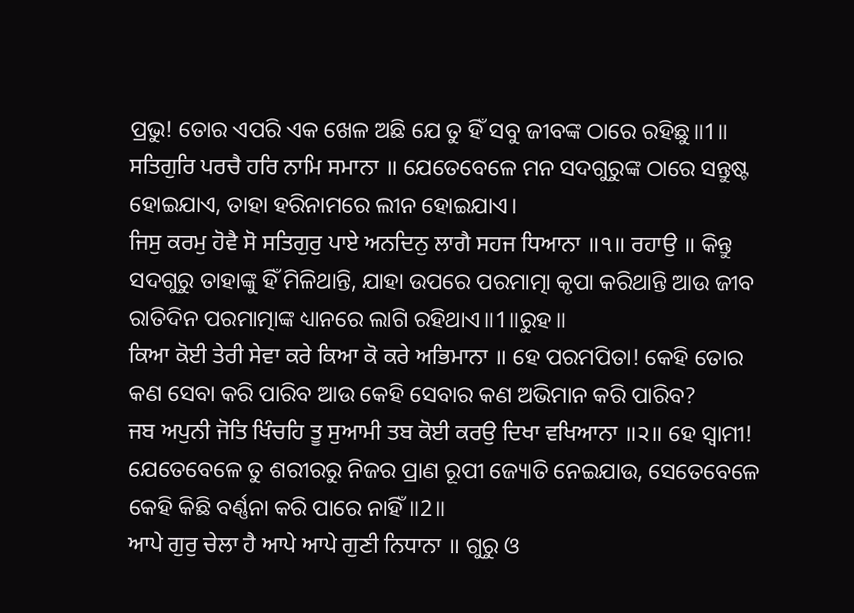ପ୍ରଭୁ! ତୋର ଏପରି ଏକ ଖେଳ ଅଛି ଯେ ତୁ ହିଁ ସବୁ ଜୀବଙ୍କ ଠାରେ ରହିଛୁ॥1॥
ਸਤਿਗੁਰਿ ਪਰਚੈ ਹਰਿ ਨਾਮਿ ਸਮਾਨਾ ॥ ଯେତେବେଳେ ମନ ସଦଗୁରୁଙ୍କ ଠାରେ ସନ୍ତୁଷ୍ଟ ହୋଇଯାଏ, ତାହା ହରିନାମରେ ଲୀନ ହୋଇଯାଏ।
ਜਿਸੁ ਕਰਮੁ ਹੋਵੈ ਸੋ ਸਤਿਗੁਰੁ ਪਾਏ ਅਨਦਿਨੁ ਲਾਗੈ ਸਹਜ ਧਿਆਨਾ ॥੧॥ ਰਹਾਉ ॥ କିନ୍ତୁ ସଦଗୁରୁ ତାହାଙ୍କୁ ହିଁ ମିଳିଥାନ୍ତି, ଯାହା ଉପରେ ପରମାତ୍ମା କୃପା କରିଥାନ୍ତି ଆଉ ଜୀବ ରାତିଦିନ ପରମାତ୍ମାଙ୍କ ଧ୍ୟାନରେ ଲାଗି ରହିଥାଏ॥1॥ରୁହ॥
ਕਿਆ ਕੋਈ ਤੇਰੀ ਸੇਵਾ ਕਰੇ ਕਿਆ ਕੋ ਕਰੇ ਅਭਿਮਾਨਾ ॥ ହେ ପରମପିତା! କେହି ତୋର କଣ ସେବା କରି ପାରିବ ଆଉ କେହି ସେବାର କଣ ଅଭିମାନ କରି ପାରିବ?
ਜਬ ਅਪੁਨੀ ਜੋਤਿ ਖਿੰਚਹਿ ਤੂ ਸੁਆਮੀ ਤਬ ਕੋਈ ਕਰਉ ਦਿਖਾ ਵਖਿਆਨਾ ॥੨॥ ହେ ସ୍ଵାମୀ! ଯେତେବେଳେ ତୁ ଶରୀରରୁ ନିଜର ପ୍ରାଣ ରୂପୀ ଜ୍ୟୋତି ନେଇଯାଉ, ସେତେବେଳେ କେହି କିଛି ବର୍ଣ୍ଣନା କରି ପାରେ ନାହିଁ॥2॥
ਆਪੇ ਗੁਰੁ ਚੇਲਾ ਹੈ ਆਪੇ ਆਪੇ ਗੁਣੀ ਨਿਧਾਨਾ ॥ ଗୁରୁ ଓ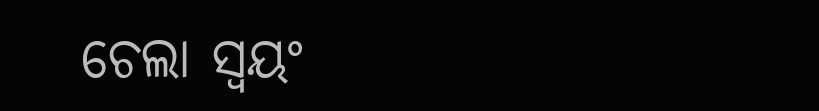ଚେଲା ସ୍ଵୟଂ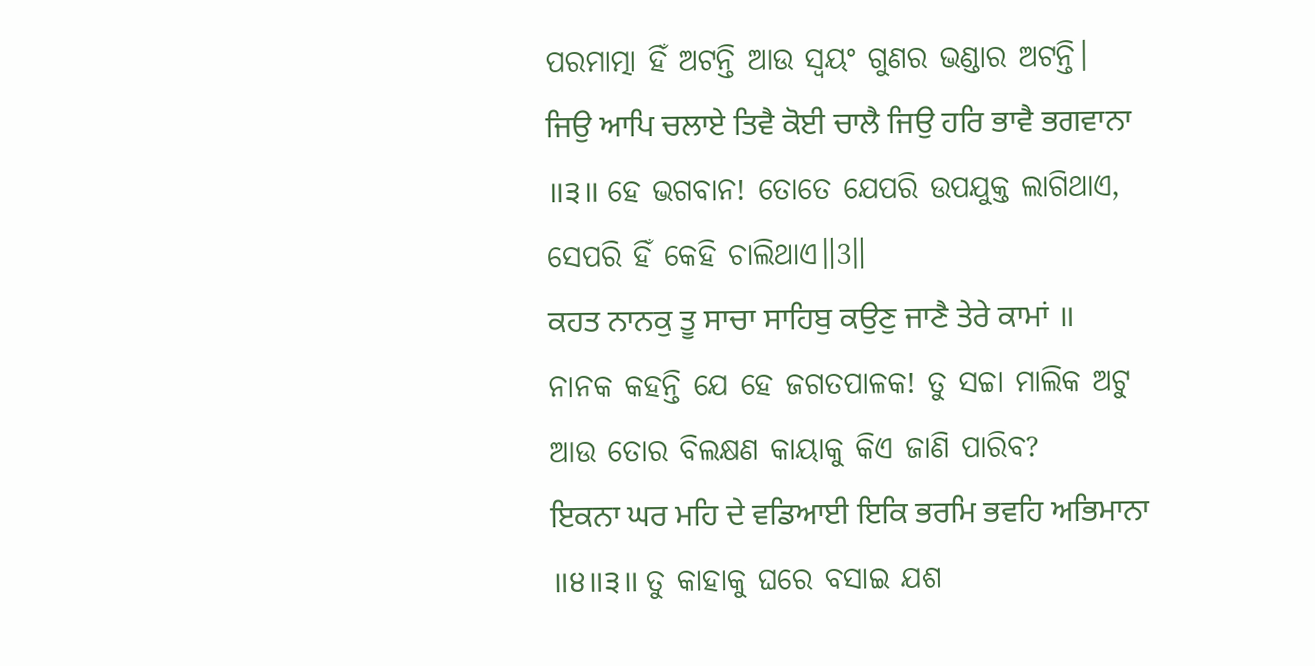ପରମାତ୍ମା ହିଁ ଅଟନ୍ତି ଆଉ ସ୍ଵୟଂ ଗୁଣର ଭଣ୍ଡାର ଅଟନ୍ତି।
ਜਿਉ ਆਪਿ ਚਲਾਏ ਤਿਵੈ ਕੋਈ ਚਾਲੈ ਜਿਉ ਹਰਿ ਭਾਵੈ ਭਗਵਾਨਾ ॥੩॥ ହେ ଭଗବାନ! ତୋତେ ଯେପରି ଉପଯୁକ୍ତ ଲାଗିଥାଏ, ସେପରି ହିଁ କେହି ଚାଲିଥାଏ॥3॥
ਕਹਤ ਨਾਨਕੁ ਤੂ ਸਾਚਾ ਸਾਹਿਬੁ ਕਉਣੁ ਜਾਣੈ ਤੇਰੇ ਕਾਮਾਂ ॥ ନାନକ କହନ୍ତି ଯେ ହେ ଜଗତପାଳକ! ତୁ ସଚ୍ଚା ମାଲିକ ଅଟୁ ଆଉ ତୋର ବିଲକ୍ଷଣ କାୟାକୁ କିଏ ଜାଣି ପାରିବ?
ਇਕਨਾ ਘਰ ਮਹਿ ਦੇ ਵਡਿਆਈ ਇਕਿ ਭਰਮਿ ਭਵਹਿ ਅਭਿਮਾਨਾ ॥੪॥੩॥ ତୁ କାହାକୁ ଘରେ ବସାଇ ଯଶ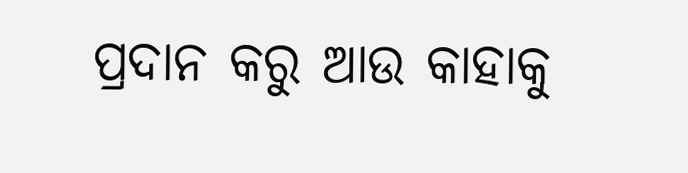ପ୍ରଦାନ କରୁ ଆଉ କାହାକୁ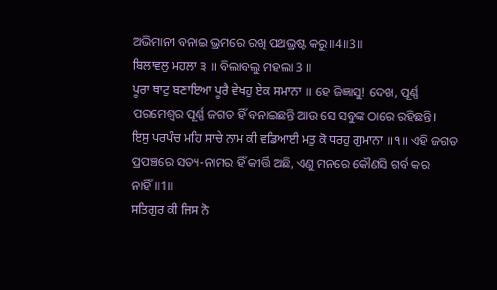ଅଭିମାନୀ ବନାଇ ଭ୍ରମରେ ରଖି ପଥଭ୍ରଷ୍ଟ କରୁ॥4॥3॥
ਬਿਲਾਵਲੁ ਮਹਲਾ ੩ ॥ ବିଲାବଲୁ ମହଲା 3 ॥
ਪੂਰਾ ਥਾਟੁ ਬਣਾਇਆ ਪੂਰੈ ਵੇਖਹੁ ਏਕ ਸਮਾਨਾ ॥ ହେ ଜିଜ୍ଞାସୁ! ଦେଖ, ପୂର୍ଣ୍ଣ ପରମେଶ୍ଵର ପୂର୍ଣ୍ଣ ଜଗତ ହିଁ ବନାଇଛନ୍ତି ଆଉ ସେ ସବୁଙ୍କ ଠାରେ ରହିଛନ୍ତି।
ਇਸੁ ਪਰਪੰਚ ਮਹਿ ਸਾਚੇ ਨਾਮ ਕੀ ਵਡਿਆਈ ਮਤੁ ਕੋ ਧਰਹੁ ਗੁਮਾਨਾ ॥੧॥ ଏହି ଜଗତ ପ୍ରପଞ୍ଚରେ ସତ୍ୟ-ନାମର ହିଁ କୀର୍ତ୍ତି ଅଛି, ଏଣୁ ମନରେ କୌଣସି ଗର୍ବ କର ନାହିଁ॥1॥
ਸਤਿਗੁਰ ਕੀ ਜਿਸ ਨੋ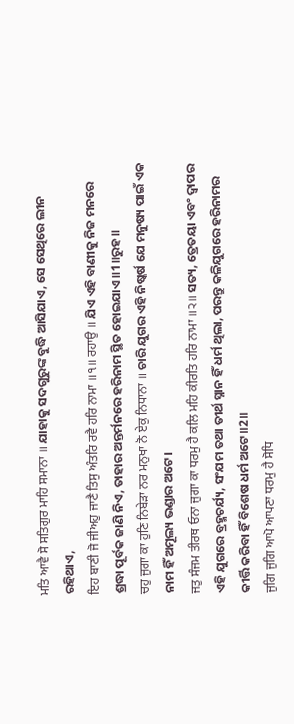ਮਤਿ ਆਵੈ ਸੋ ਸਤਿਗੁਰ ਮਾਹਿ ਸਮਾਨਾ ॥ ଯାହାକୁ ସଦଗୁରୁଙ୍କ ବୁଦ୍ଧି ଆସିଯାଏ, ସେ ସେଥିରେ ଲୀନ ରହିଥାଏ,
ਇਹ ਬਾਣੀ ਜੋ ਜੀਅਹੁ ਜਾਣੈ ਤਿਸੁ ਅੰਤਰਿ ਰਵੈ ਹਰਿ ਨਾਮਾ ॥੧॥ ਰਹਾਉ ॥ ଯିଏ ଏହି ବାଣୀକୁ ନିଜ ମନରେ ଶ୍ରଦ୍ଧା ପୂର୍ବକ ଜାଣି ନିଏ, ତାହାର ଅନ୍ତର୍ମନରେ ହରିନାମ ସ୍ଥିତ ହୋଇଯାଏ॥1॥ରୁହ॥
ਚਹੁ ਜੁਗਾ ਕਾ ਹੁਣਿ ਨਿਬੇੜਾ ਨਰ ਮਨੁਖਾ ਨੋ ਏਕੁ ਨਿਧਾਨਾ ॥ ଚାରି ଯୁଗର ଏହି ନିଷ୍କର୍ଷ ଯେ ମନୁଷ୍ୟ ପାଇଁ ଏକ ନାମ ହିଁ ଅମୂଲ୍ୟ ଭଣ୍ଡାର ଅଟେ।
ਜਤੁ ਸੰਜਮ ਤੀਰਥ ਓਨਾ ਜੁਗਾ ਕਾ ਧਰਮੁ ਹੈ ਕਲਿ ਮਹਿ ਕੀਰਤਿ ਹਰਿ ਨਾਮਾ ॥੨॥ ସତ୍ୟ, ତ୍ରେତୟା ଏବଂ ଦ୍ଵାପର ଏହି ଯୁଗରେ ବ୍ରହ୍ମଚର୍ଯ୍ୟ, ସଂଯମ ତଥା ତୀର୍ଥ ସ୍ନାନ ହିଁ ଧର୍ମ ଥିଲା, ପରନ୍ତୁ କଳିଯୁଗରେ ହରିନାମର କୀର୍ତ୍ତି କରିବା ହିଁ ବିଶେଷ ଧର୍ମ ଅଟେ॥2॥
ਜੁਗਿ ਜੁਗਿ ਆਪੋ ਆਪਣਾ ਧਰਮੁ ਹੈ ਸੋਧਿ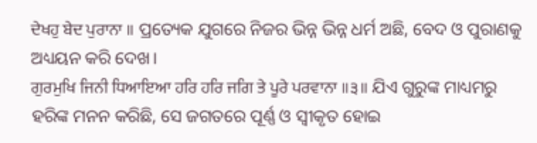ਦੇਖਹੁ ਬੇਦ ਪੁਰਾਨਾ ॥ ପ୍ରତ୍ୟେକ ଯୁଗରେ ନିଜର ଭିନ୍ନ ଭିନ୍ନ ଧର୍ମ ଅଛି, ବେଦ ଓ ପୁରାଣକୁ ଅଧ୍ୟୟନ କରି ଦେଖ।
ਗੁਰਮੁਖਿ ਜਿਨੀ ਧਿਆਇਆ ਹਰਿ ਹਰਿ ਜਗਿ ਤੇ ਪੂਰੇ ਪਰਵਾਨਾ ॥੩॥ ଯିଏ ଗୁରୁଙ୍କ ମାଧ୍ୟମରୁ ହରିଙ୍କ ମନନ କରିଛି, ସେ ଜଗତରେ ପୂର୍ଣ୍ଣ ଓ ସ୍ଵୀକୃତ ହୋଇ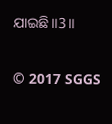ଯାଇଛି॥3॥


© 2017 SGGS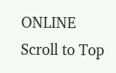ONLINE
Scroll to Top